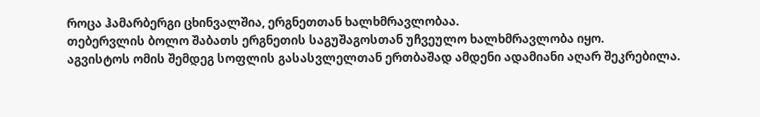როცა ჰამარბერგი ცხინვალშია, ერგნეთთან ხალხმრავლობაა.
თებერვლის ბოლო შაბათს ერგნეთის საგუშაგოსთან უჩვეულო ხალხმრავლობა იყო.
აგვისტოს ომის შემდეგ სოფლის გასასვლელთან ერთბაშად ამდენი ადამიანი აღარ შეკრებილა.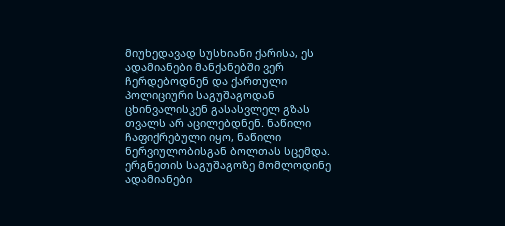მიუხედავად სუსხიანი ქარისა, ეს ადამიანები მანქანებში ვერ ჩერდებოდნენ და ქართული პოლიციური საგუშაგოდან ცხინვალისკენ გასასვლელ გზას თვალს არ აცილებდნენ. ნაწილი ჩაფიქრებული იყო, ნაწილი ნერვიულობისგან ბოლთას სცემდა.
ერგნეთის საგუშაგოზე მომლოდინე ადამიანები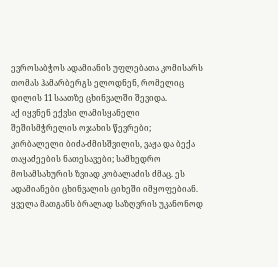ევროსაბჭოს ადამიანის უფლებათა კომისარს თომას ჰამარბერგს ელოდნენ, რომელიც დილის 11 საათზე ცხინვალში შევიდა.
აქ იყვნენ ექვსი ლამისყანელი შეშისმჭრელის ოჯახის წევრები; კირბალელი ბიძა-ძმისშვილის, ვაჟა და ბექა თაყაძეების ნათესავები; სამხედრო მოსამსახურის ზვიად კობალაძის ძმაც. ეს ადამიანები ცხინვალის ციხეში იმყოფებიან. ყველა მათგანს ბრალად საზღვრის უკანონოდ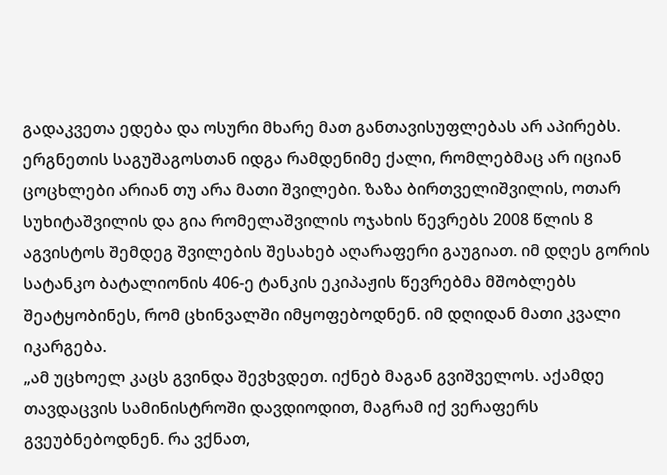გადაკვეთა ედება და ოსური მხარე მათ განთავისუფლებას არ აპირებს.
ერგნეთის საგუშაგოსთან იდგა რამდენიმე ქალი, რომლებმაც არ იციან ცოცხლები არიან თუ არა მათი შვილები. ზაზა ბირთველიშვილის, ოთარ სუხიტაშვილის და გია რომელაშვილის ოჯახის წევრებს 2008 წლის 8 აგვისტოს შემდეგ შვილების შესახებ აღარაფერი გაუგიათ. იმ დღეს გორის სატანკო ბატალიონის 406-ე ტანკის ეკიპაჟის წევრებმა მშობლებს შეატყობინეს, რომ ცხინვალში იმყოფებოდნენ. იმ დღიდან მათი კვალი იკარგება.
„ამ უცხოელ კაცს გვინდა შევხვდეთ. იქნებ მაგან გვიშველოს. აქამდე თავდაცვის სამინისტროში დავდიოდით, მაგრამ იქ ვერაფერს გვეუბნებოდნენ. რა ვქნათ,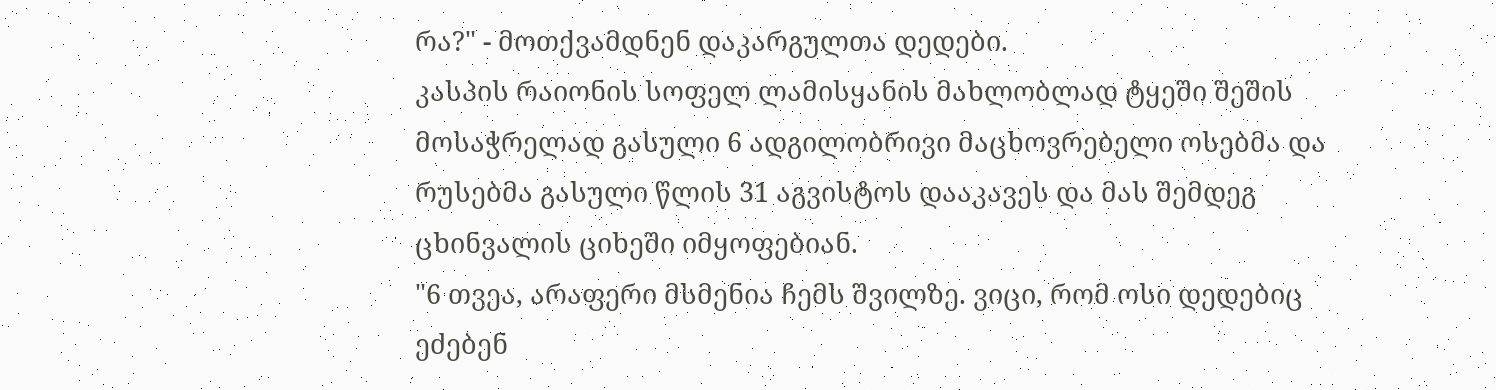რა?" - მოთქვამდნენ დაკარგულთა დედები.
კასპის რაიონის სოფელ ლამისყანის მახლობლად ტყეში შეშის მოსაჭრელად გასული 6 ადგილობრივი მაცხოვრებელი ოსებმა და რუსებმა გასული წლის 31 აგვისტოს დააკავეს და მას შემდეგ ცხინვალის ციხეში იმყოფებიან.
"6 თვეა, არაფერი მსმენია ჩემს შვილზე. ვიცი, რომ ოსი დედებიც ეძებენ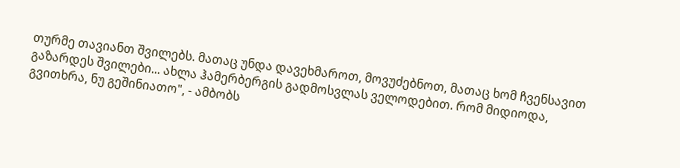თურმე თავიანთ შვილებს. მათაც უნდა დავეხმაროთ, მოვუძებნოთ, მათაც ხომ ჩვენსავით გაზარდეს შვილები... ახლა ჰამერბერგის გადმოსვლას ველოდებით. რომ მიდიოდა, გვითხრა, ნუ გეშინიათო", - ამბობს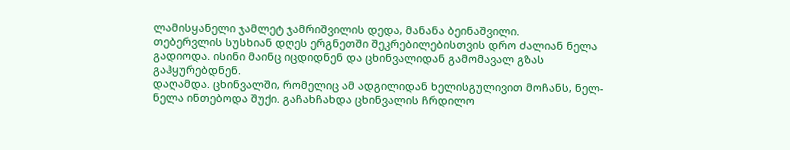ლამისყანელი ჯამლეტ ჯამრიშვილის დედა, მანანა ბეინაშვილი.
თებერვლის სუსხიან დღეს ერგნეთში შეკრებილებისთვის დრო ძალიან ნელა გადიოდა. ისინი მაინც იცდიდნენ და ცხინვალიდან გამომავალ გზას გაჰყურებდნენ.
დაღამდა. ცხინვალში, რომელიც ამ ადგილიდან ხელისგულივით მოჩანს, ნელ-ნელა ინთებოდა შუქი. გაჩახჩახდა ცხინვალის ჩრდილო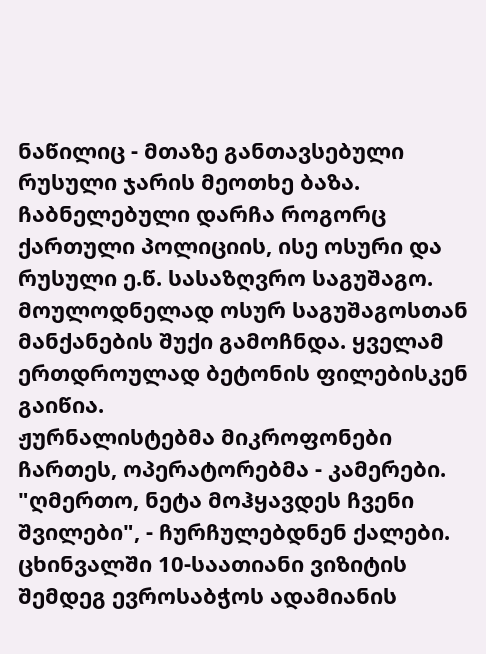ნაწილიც - მთაზე განთავსებული რუსული ჯარის მეოთხე ბაზა.
ჩაბნელებული დარჩა როგორც ქართული პოლიციის, ისე ოსური და რუსული ე.წ. სასაზღვრო საგუშაგო. მოულოდნელად ოსურ საგუშაგოსთან მანქანების შუქი გამოჩნდა. ყველამ ერთდროულად ბეტონის ფილებისკენ გაიწია.
ჟურნალისტებმა მიკროფონები ჩართეს, ოპერატორებმა - კამერები. "ღმერთო, ნეტა მოჰყავდეს ჩვენი შვილები", - ჩურჩულებდნენ ქალები.
ცხინვალში 10-საათიანი ვიზიტის შემდეგ ევროსაბჭოს ადამიანის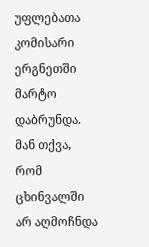უფლებათა კომისარი ერგნეთში მარტო დაბრუნდა. მან თქვა, რომ ცხინვალში არ აღმოჩნდა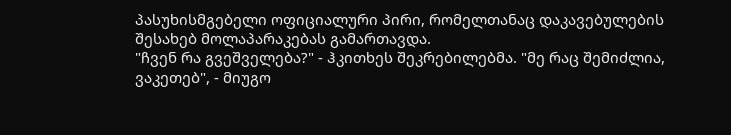პასუხისმგებელი ოფიციალური პირი, რომელთანაც დაკავებულების შესახებ მოლაპარაკებას გამართავდა.
"ჩვენ რა გვეშველება?" - ჰკითხეს შეკრებილებმა. "მე რაც შემიძლია, ვაკეთებ", - მიუგო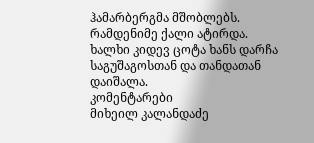ჰამარბერგმა მშობლებს.
რამდენიმე ქალი ატირდა. ხალხი კიდევ ცოტა ხანს დარჩა საგუშაგოსთან და თანდათან დაიშალა.
კომენტარები
მიხეილ კალანდაძე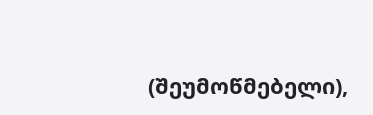(შეუმოწმებელი),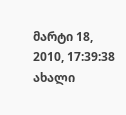მარტი 18, 2010, 17:39:38
ახალი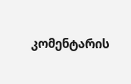კომენტარის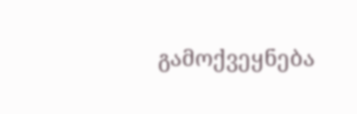გამოქვეყნება